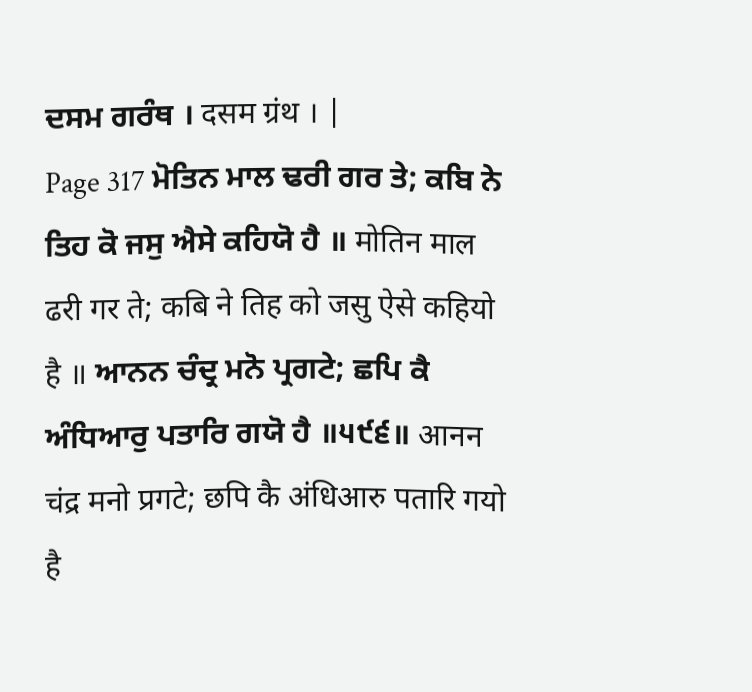ਦਸਮ ਗਰੰਥ । दसम ग्रंथ । |
Page 317 ਮੋਤਿਨ ਮਾਲ ਢਰੀ ਗਰ ਤੇ; ਕਬਿ ਨੇ ਤਿਹ ਕੋ ਜਸੁ ਐਸੇ ਕਹਿਯੋ ਹੈ ॥ मोतिन माल ढरी गर ते; कबि ने तिह को जसु ऐसे कहियो है ॥ ਆਨਨ ਚੰਦ੍ਰ ਮਨੋ ਪ੍ਰਗਟੇ; ਛਪਿ ਕੈ ਅੰਧਿਆਰੁ ਪਤਾਰਿ ਗਯੋ ਹੈ ॥੫੯੬॥ आनन चंद्र मनो प्रगटे; छपि कै अंधिआरु पतारि गयो है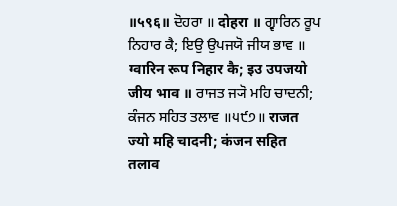॥५९६॥ ਦੋਹਰਾ ॥ दोहरा ॥ ਗ੍ਵਾਰਿਨ ਰੂਪ ਨਿਹਾਰ ਕੈ; ਇਉ ਉਪਜਯੋ ਜੀਯ ਭਾਵ ॥ ग्वारिन रूप निहार कै; इउ उपजयो जीय भाव ॥ ਰਾਜਤ ਜ੍ਯੋ ਮਹਿ ਚਾਦਨੀ; ਕੰਜਨ ਸਹਿਤ ਤਲਾਵ ॥੫੯੭॥ राजत ज्यो महि चादनी; कंजन सहित तलाव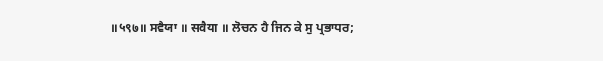॥५९७॥ ਸਵੈਯਾ ॥ सवैया ॥ ਲੋਚਨ ਹੈ ਜਿਨ ਕੇ ਸੁ ਪ੍ਰਭਾਧਰ;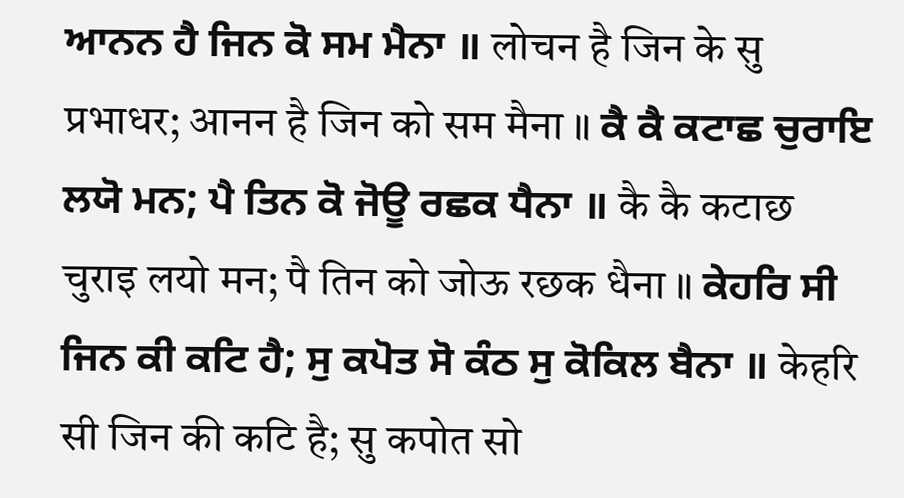ਆਨਨ ਹੈ ਜਿਨ ਕੋ ਸਮ ਮੈਨਾ ॥ लोचन है जिन के सु प्रभाधर; आनन है जिन को सम मैना ॥ ਕੈ ਕੈ ਕਟਾਛ ਚੁਰਾਇ ਲਯੋ ਮਨ; ਪੈ ਤਿਨ ਕੋ ਜੋਊ ਰਛਕ ਧੈਨਾ ॥ कै कै कटाछ चुराइ लयो मन; पै तिन को जोऊ रछक धैना ॥ ਕੇਹਰਿ ਸੀ ਜਿਨ ਕੀ ਕਟਿ ਹੈ; ਸੁ ਕਪੋਤ ਸੋ ਕੰਠ ਸੁ ਕੋਕਿਲ ਬੈਨਾ ॥ केहरि सी जिन की कटि है; सु कपोत सो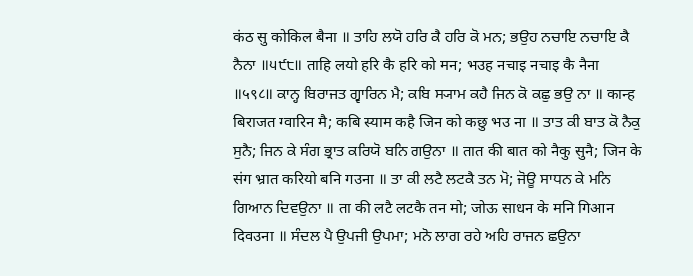कंठ सु कोकिल बैना ॥ ਤਾਹਿ ਲਯੋ ਹਰਿ ਕੈ ਹਰਿ ਕੋ ਮਨ; ਭਉਹ ਨਚਾਇ ਨਚਾਇ ਕੈ ਨੈਨਾ ॥੫੯੮॥ ताहि लयो हरि कै हरि को मन; भउह नचाइ नचाइ कै नैना ॥५९८॥ ਕਾਨ੍ਹ ਬਿਰਾਜਤ ਗ੍ਵਾਰਿਨ ਮੈ; ਕਬਿ ਸ੍ਯਾਮ ਕਹੈ ਜਿਨ ਕੋ ਕਛੁ ਭਉ ਨਾ ॥ कान्ह बिराजत ग्वारिन मै; कबि स्याम कहै जिन को कछु भउ ना ॥ ਤਾਤ ਕੀ ਬਾਤ ਕੋ ਨੈਕੁ ਸੁਨੈ; ਜਿਨ ਕੇ ਸੰਗ ਭ੍ਰਾਤ ਕਰਿਯੋ ਬਨਿ ਗਉਨਾ ॥ तात की बात को नैकु सुनै; जिन के संग भ्रात करियो बनि गउना ॥ ਤਾ ਕੀ ਲਟੈ ਲਟਕੈ ਤਨ ਮੋ; ਜੋਊ ਸਾਧਨ ਕੇ ਮਨਿ ਗਿਆਨ ਦਿਵਉਨਾ ॥ ता की लटै लटकै तन मो; जोऊ साधन के मनि गिआन दिवउना ॥ ਸੰਦਲ ਪੈ ਉਪਜੀ ਉਪਮਾ; ਮਨੋ ਲਾਗ ਰਹੇ ਅਹਿ ਰਾਜਨ ਛਉਨਾ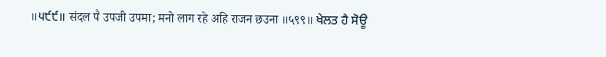॥੫੯੯॥ संदल पै उपजी उपमा; मनो लाग रहे अहि राजन छउना ॥५९९॥ ਖੇਲਤ ਹੈ ਸੋਊ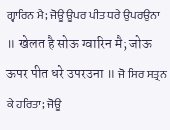ਗ੍ਵਾਰਿਨ ਮੈ; ਜੋਊ ਊਪਰ ਪੀਤ ਧਰੇ ਉਪਰਉਨਾ ॥ खेलत है सोऊ ग्वारिन मै; जोऊ ऊपर पीत धरे उपरउना ॥ ਜੋ ਸਿਰ ਸਤ੍ਰਨ ਕੇ ਹਰਿਤਾ; ਜੋਊ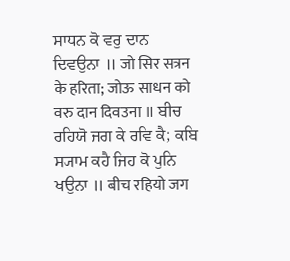ਸਾਧਨ ਕੋ ਵਰੁ ਦਾਨ ਦਿਵਉਨਾ ॥ जो सिर सत्रन के हरिता; जोऊ साधन को वरु दान दिवउना ॥ ਬੀਚ ਰਹਿਯੋ ਜਗ ਕੇ ਰਵਿ ਕੈ; ਕਬਿ ਸ੍ਯਾਮ ਕਹੈ ਜਿਹ ਕੋ ਪੁਨਿ ਖਉਨਾ ॥ बीच रहियो जग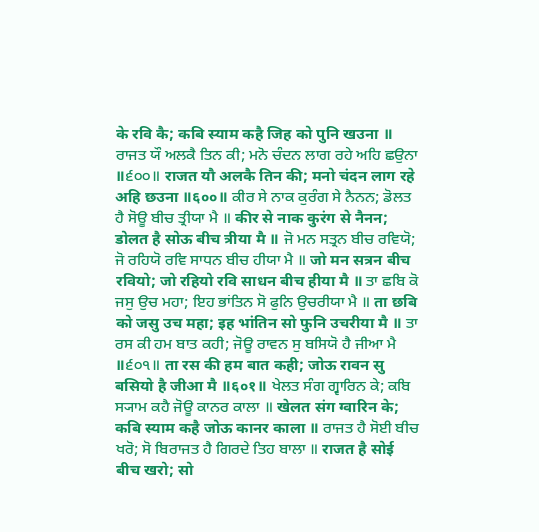के रवि कै; कबि स्याम कहै जिह को पुनि खउना ॥ ਰਾਜਤ ਯੌ ਅਲਕੈ ਤਿਨ ਕੀ; ਮਨੋ ਚੰਦਨ ਲਾਗ ਰਹੇ ਅਹਿ ਛਉਨਾ ॥੬੦੦॥ राजत यौ अलकै तिन की; मनो चंदन लाग रहे अहि छउना ॥६००॥ ਕੀਰ ਸੇ ਨਾਕ ਕੁਰੰਗ ਸੇ ਨੈਨਨ; ਡੋਲਤ ਹੈ ਸੋਊ ਬੀਚ ਤ੍ਰੀਯਾ ਮੈ ॥ कीर से नाक कुरंग से नैनन; डोलत है सोऊ बीच त्रीया मै ॥ ਜੋ ਮਨ ਸਤ੍ਰਨ ਬੀਚ ਰਵਿਯੋ; ਜੋ ਰਹਿਯੋ ਰਵਿ ਸਾਧਨ ਬੀਚ ਹੀਯਾ ਮੈ ॥ जो मन सत्रन बीच रवियो; जो रहियो रवि साधन बीच हीया मै ॥ ਤਾ ਛਬਿ ਕੋ ਜਸੁ ਉਚ ਮਹਾ; ਇਹ ਭਾਂਤਿਨ ਸੋ ਫੁਨਿ ਉਚਰੀਯਾ ਮੈ ॥ ता छबि को जसु उच महा; इह भांतिन सो फुनि उचरीया मै ॥ ਤਾ ਰਸ ਕੀ ਹਮ ਬਾਤ ਕਹੀ; ਜੋਊ ਰਾਵਨ ਸੁ ਬਸਿਯੋ ਹੈ ਜੀਆ ਮੈ ॥੬੦੧॥ ता रस की हम बात कही; जोऊ रावन सु बसियो है जीआ मै ॥६०१॥ ਖੇਲਤ ਸੰਗ ਗ੍ਵਾਰਿਨ ਕੇ; ਕਬਿ ਸ੍ਯਾਮ ਕਹੈ ਜੋਊ ਕਾਨਰ ਕਾਲਾ ॥ खेलत संग ग्वारिन के; कबि स्याम कहै जोऊ कानर काला ॥ ਰਾਜਤ ਹੈ ਸੋਈ ਬੀਚ ਖਰੋ; ਸੋ ਬਿਰਾਜਤ ਹੈ ਗਿਰਦੇ ਤਿਹ ਬਾਲਾ ॥ राजत है सोई बीच खरो; सो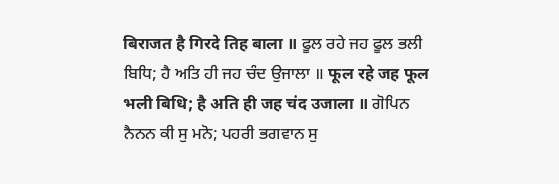बिराजत है गिरदे तिह बाला ॥ ਫੂਲ ਰਹੇ ਜਹ ਫੂਲ ਭਲੀ ਬਿਧਿ; ਹੈ ਅਤਿ ਹੀ ਜਹ ਚੰਦ ਉਜਾਲਾ ॥ फूल रहे जह फूल भली बिधि; है अति ही जह चंद उजाला ॥ ਗੋਪਿਨ ਨੈਨਨ ਕੀ ਸੁ ਮਨੋ; ਪਹਰੀ ਭਗਵਾਨ ਸੁ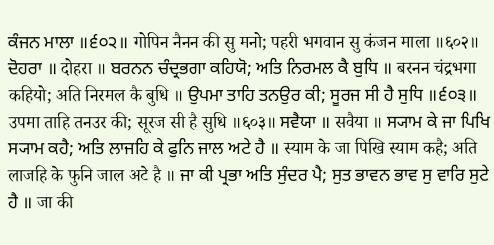ਕੰਜਨ ਮਾਲਾ ॥੬੦੨॥ गोपिन नैनन की सु मनो; पहरी भगवान सु कंजन माला ॥६०२॥ ਦੋਹਰਾ ॥ दोहरा ॥ ਬਰਨਨ ਚੰਦ੍ਰਭਗਾ ਕਹਿਯੋ; ਅਤਿ ਨਿਰਮਲ ਕੈ ਬੁਧਿ ॥ बरनन चंद्रभगा कहियो; अति निरमल कै बुधि ॥ ਉਪਮਾ ਤਾਹਿ ਤਨਉਰ ਕੀ; ਸੂਰਜ ਸੀ ਹੈ ਸੁਧਿ ॥੬੦੩॥ उपमा ताहि तनउर की; सूरज सी है सुधि ॥६०३॥ ਸਵੈਯਾ ॥ सवैया ॥ ਸ੍ਯਾਮ ਕੇ ਜਾ ਪਿਖਿ ਸ੍ਯਾਮ ਕਹੈ; ਅਤਿ ਲਾਜਹਿ ਕੇ ਫੁਨਿ ਜਾਲ ਅਟੇ ਹੈ ॥ स्याम के जा पिखि स्याम कहै; अति लाजहि के फुनि जाल अटे है ॥ ਜਾ ਕੀ ਪ੍ਰਭਾ ਅਤਿ ਸੁੰਦਰ ਪੈ; ਸੁਤ ਭਾਵਨ ਭਾਵ ਸੁ ਵਾਰਿ ਸੁਟੇ ਹੈ ॥ जा की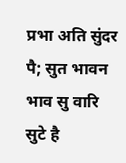प्रभा अति सुंदर पै; सुत भावन भाव सु वारि सुटे है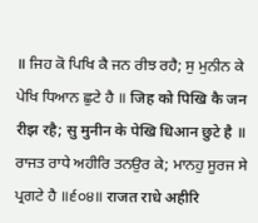॥ ਜਿਹ ਕੋ ਪਿਖਿ ਕੈ ਜਨ ਰੀਝ ਰਹੈ; ਸੁ ਮੁਨੀਨ ਕੇ ਪੇਖਿ ਧਿਆਨ ਛੁਟੇ ਹੈ ॥ जिह को पिखि कै जन रीझ रहै; सु मुनीन के पेखि धिआन छुटे है ॥ ਰਾਜਤ ਰਾਧੇ ਅਹੀਰਿ ਤਨਉਰ ਕੇ; ਮਾਨਹੁ ਸੂਰਜ ਸੇ ਪ੍ਰਗਟੇ ਹੈ ॥੬੦੪॥ राजत राधे अहीरि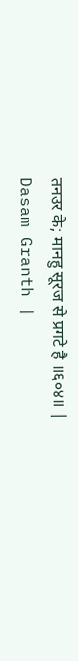तनउर के; मानहु सूरज से प्रगटे है ॥६०४॥ |
Dasam Granth |